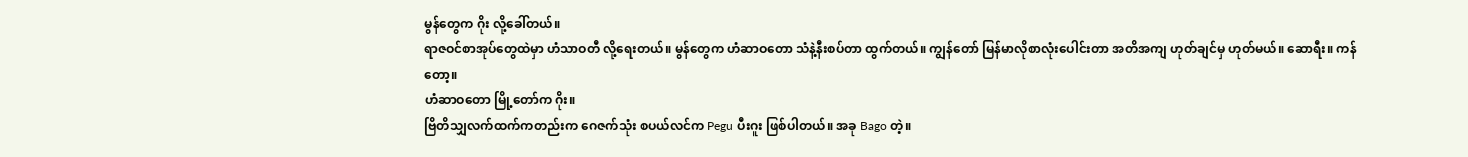မွန်တွေက ဂိုး လို့ခေါ်တယ်။
ရာဇဝင်စာအုပ်တွေထဲမှာ ဟံသာဝတီ လို့ရေးတယ်။ မွန်တွေက ဟံဆာဝတော သံနဲ့နီးစပ်တာ ထွက်တယ်။ ကျွန်တော် မြန်မာလိုစာလုံးပေါင်းတာ အတိအကျ ဟုတ်ချင်မှ ဟုတ်မယ်။ ဆောရီး။ ကန်တော့။
ဟံဆာဝတော မြို့တော်က ဂိုး။
ဗြိတိသျှလက်ထက်ကတည်းက ဂေဇက်သုံး စပယ်လင်က Pegu ပီးဂူး ဖြစ်ပါတယ်။ အခု Bago တဲ့။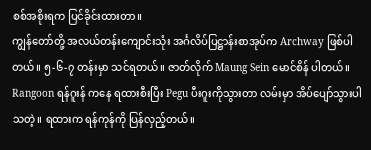စစ်အစိုးရက ပြင်ခိုင်းထားတာ။
ကျွန်တော်တို့ အလယ်တန်းကျောင်းသုံး အင်္ဂလိပ်ပြဋ္ဌာန်းစာအုပ်က Archway ဖြစ်ပါတယ်။ ၅-၆-၇ တန်းမှာ သင်ရတယ်။ ဇာတ်လိုက် Maung Sein မောင်စိန် ပါတယ်။ Rangoon ရန်ဂူးန် ကနေ ရထားစီးပြီး Pegu ပီးဂူးကိုသွားတာ လမ်းမှာ အိပ်ပျော်သွားပါသတဲ့။ ရထားက ရန်ကုန်ကို ပြန်လှည့်တယ်။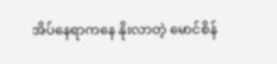အိပ်နေရာကနေ နိုးလာတဲ့ မောင်စိန်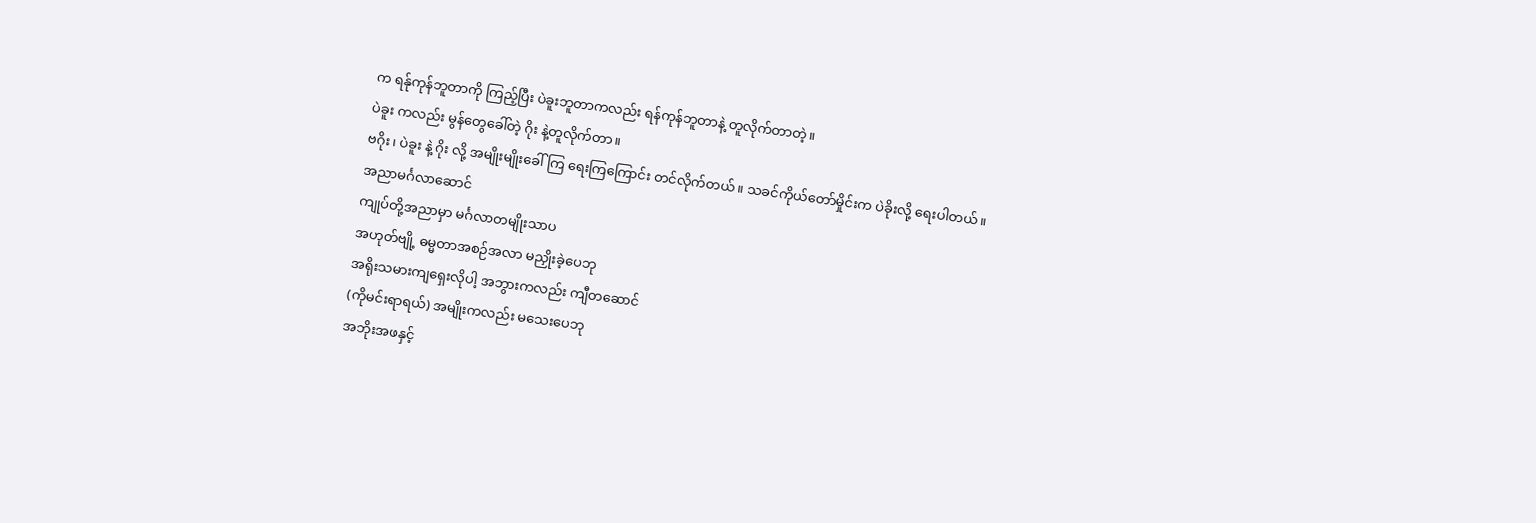က ရန်ုကုန်ဘူတာကို ကြည့်ပြီး ပဲခူးဘူတာကလည်း ရန်ကုန်ဘူတာနဲ့ တူလိုက်တာတဲ့။
ပဲခူး ကလည်း မွန်တွေခေါ်တဲ့ ဂိုး နဲ့တူလိုက်တာ။
ဗဂိုး၊ ပဲခူး နဲ့ ဂိုး လို့ အမျိုးမျိုးခေါ်ကြ ရေးကြကြောင်း တင်လိုက်တယ်။ သခင်ကိုယ်တော်မှိုင်းက ပဲခိုးလို့ ရေးပါတယ်။
အညာမင်္ဂလာဆောင်
ကျုပ်တို့အညာမှာ မင်္ဂလာတမျိုးသာပ
အဟုတ်ဗျို့ ဓမ္မတာအစဉ်အလာ မညှိုးခဲ့ပေဘု
အရိုးသမားကျရှေးလိုပါ့ အဘွားကလည်း ကျီတဆောင်
(ကိုမင်းရာရယ်) အမျိုးကလည်း မသေးပေဘု
အဘိုးအဖနှင့်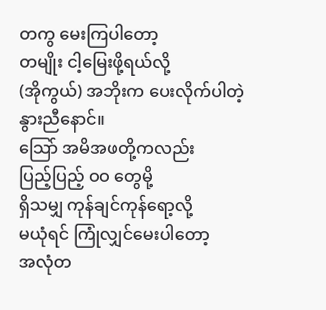တကွ မေးကြပါတော့
တမျိုး ငါ့မြေးဖို့ရယ်လို့
(အိုကွယ်) အဘိုးက ပေးလိုက်ပါတဲ့နွားညီနောင်။
သြော် အမိအဖတို့ကလည်း
ပြည့်ပြည့် ဝဝ တွေမို့
ရှိသမျှ ကုန်ချင်ကုန်ရော့လို့
မယုံရင် ကြုံလျှင်မေးပါတော့
အလုံတ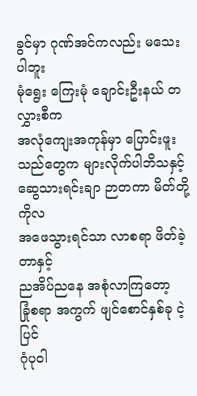ခွင်မှာ ဂုဏ်အင်ကလည်း မသေးပါဘူး
မုံရွေး ကြေးမုံ ချောင်းဦးနယ် တလွှားစီက
အလုံကျေးအကုန်မှာ ပြောင်းဖူးသည်တွေက များလိုက်ပါဘိသနှင့်
ဆွေသားရင်းချာ ဉာတကာ မိတ်တို့ကိုလ
အဖေသွားရင်သာ လာစရာ ဖိတ်ခဲ့တာနှင့်
ညအိပ်ညနေ အစုံလာကြတော့
ခြုံစရာ အကွက် ဖျင်စောင်နှစ်ခု ငဲ့ပြင်
ဂုံပုဝါ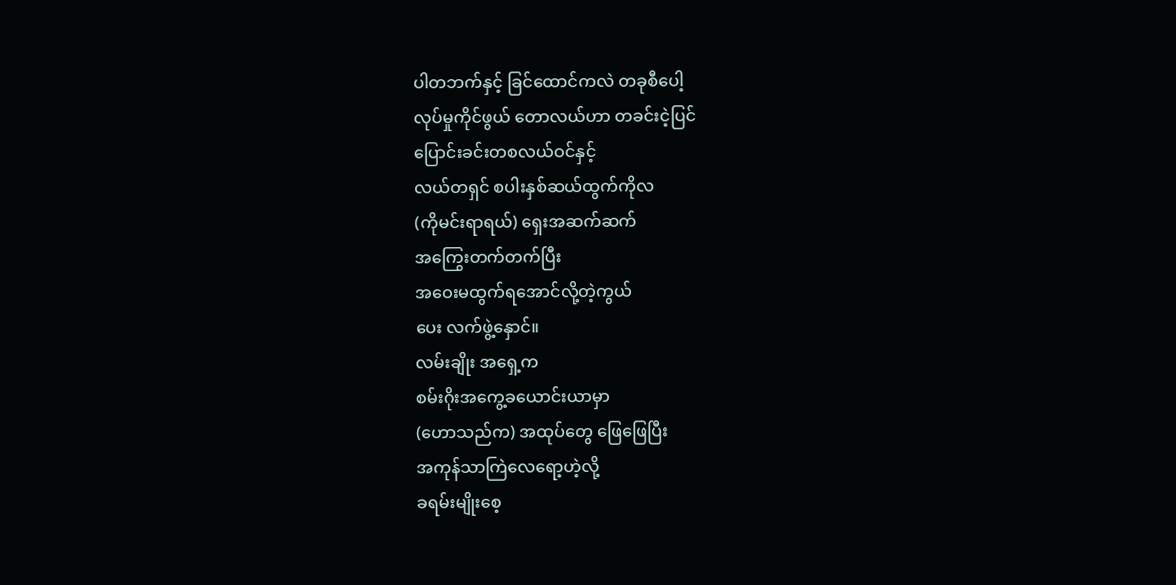ပါတဘက်နှင့် ခြင်ထောင်ကလဲ တခုစီပေါ့
လုပ်မှုကိုင်ဖွယ် တောလယ်ဟာ တခင်းငဲ့ပြင်
ပြောင်းခင်းတစလယ်ဝင်နှင့်
လယ်တရှင် စပါးနှစ်ဆယ်ထွက်ကိုလ
(ကိုမင်းရာရယ်) ရှေးအဆက်ဆက်
အကြွေးတက်တက်ပြီး
အဝေးမထွက်ရအောင်လို့တဲ့ကွယ်
ပေး လက်ဖွဲ့နှောင်။
လမ်းချိုး အရှေ့က
စမ်းဂိုးအကွေ့ခယောင်းယာမှာ
(ဟောသည်က) အထုပ်တွေ ဖြေဖြေပြီး
အကုန်သာကြဲလေရော့ဟဲ့လို့
ခရမ်းမျိုးစေ့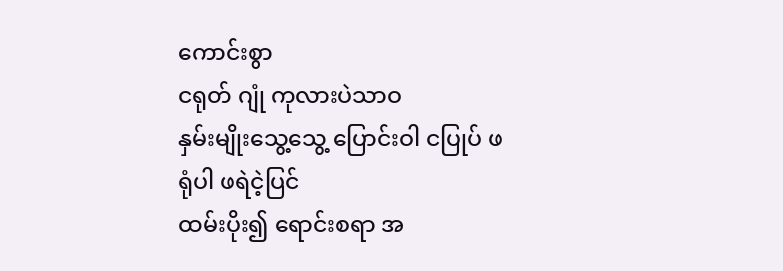ကောင်းစွာ
ငရုတ် ဂျုံ ကုလားပဲသာဝ
နှမ်းမျိုးသွေ့သွေ့ ပြောင်းဝါ ငပြုပ် ဖရုံပါ ဖရဲငဲ့ပြင်
ထမ်းပိုး၍ ရောင်းစရာ အ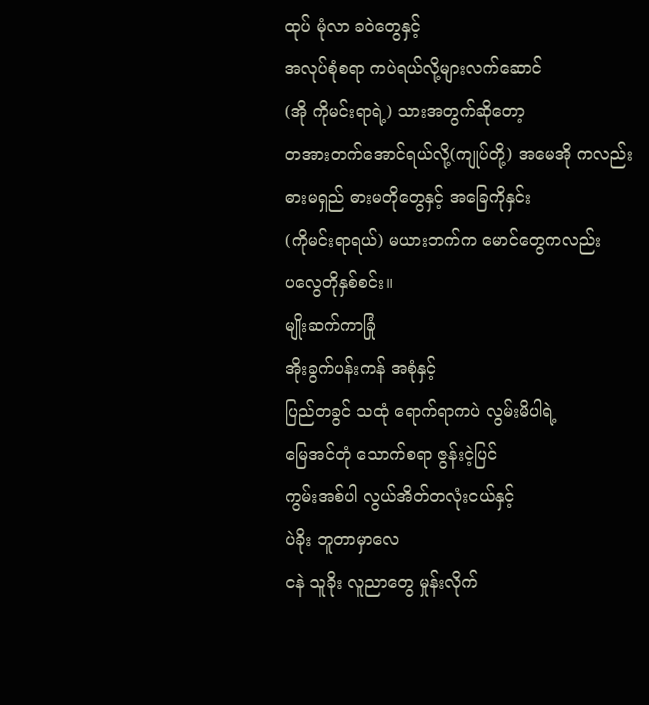ထုပ် မုံလာ ခဝဲတွေနှင့်
အလုပ်စုံစရာ ကပဲရယ်လို့များလက်ဆောင်
(အို ကိုမင်းရာရဲ့) သားအတွက်ဆိုတော့
တအားတက်အောင်ရယ်လို့(ကျုပ်တို့) အမေအို ကလည်း
ဓားမရှည် ဓားမတိုတွေနှင့် အခြေကိုနှင်း
(ကိုမင်းရာရယ်) မယားဘက်က မောင်တွေကလည်း
ပလွေတိုနှစ်စင်း။
မျိုးဆက်ကာခြုံ
အိုးခွက်ပန်းကန် အစုံနှင့်
ပြည်တခွင် သထုံ ရောက်ရာကပဲ လွမ်းမိပါရဲ့
မြေအင်တုံ သောက်စရာ ဇွန်းငဲ့ပြင်
ကွမ်းအစ်ပါ လွယ်အိတ်တလုံးငယ်နှင့်
ပဲခိုး ဘူတာမှာလေ
ငနဲ သူခိုး လူညာတွေ မှုန်းလိုက်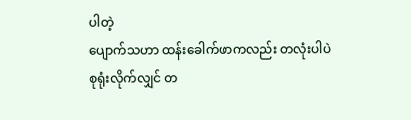ပါတဲ့
ပျောက်သဟာ ထန်းခေါက်ဖာကလည်း တလုံးပါပဲ
စုရုံးလိုက်လျှင် တ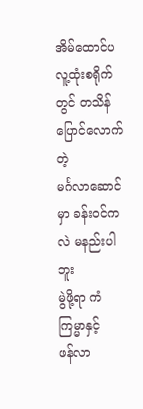အိမ်ထောင်ပ
လူ့ထုံးစရိုက်တွင် တသိန်ပြောင်လောက်တဲ့
မင်္ဂလာဆောင်မှာ ခန်းဝင်ကလဲ မနည်းပါဘူး
မွဲဖို့ရာ ကံကြမ္မာနှင့်
ဖန်လာ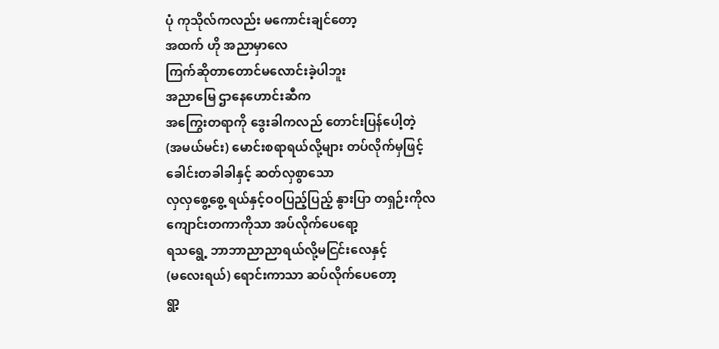ပုံ ကုသိုလ်ကလည်း မကောင်းချင်တော့
အထက် ဟို အညာမှာလေ
ကြက်ဆိုတာတောင်မလောင်းခဲ့ပါဘူး
အညာမြေ ဌာနေဟောင်းဆီက
အကြွေးတရာကို ဒွေးခါကလည် တောင်းပြန်ပေါ့တဲ့
(အမယ်မင်း) မောင်းစရာရယ်လို့များ တပ်လိုက်မှဖြင့်
ခေါင်းတခါခါနှင့် ဆတ်လှစွာသော
လှလှစွေ့စွေ့ ရယ်နှင့်ဝဝပြည့်ပြည့် နွားပြာ တရှဉ်းကိုလ
ကျောင်းတကာကိုသာ အပ်လိုက်ပေရော့
ရသရွေ့ ဘာဘာညာညာရယ်လို့မငြင်းလေနှင့်
(မလေးရယ်) ရောင်းကာသာ ဆပ်လိုက်ပေတော့
ရွာ့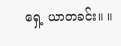ရှေ့ ယာတခင်း။ ။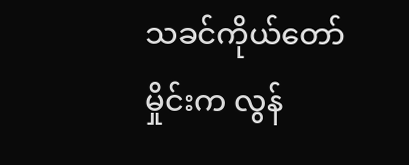သခင်ကိုယ်တော်မှိုင်းက လွန်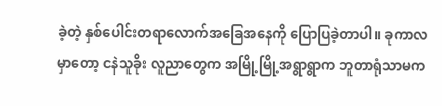ခဲ့တဲ့ နှစ်ပေါင်းတရာလောက်အခြေအနေကို ပြောပြခဲ့တာပါ။ ခုကာလမှာတော့ ငနဲသူခိုး လူညာတွေက အမြို့မြို့အရွာရွာက ဘူတာရုံသာမက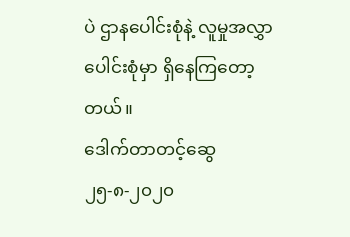ပဲ ဌာနပေါင်းစုံနဲ့ လူမှုအလွှာပေါင်းစုံမှာ ရှိနေကြတော့တယ်။
ဒေါက်တာတင့်ဆွေ
၂၅-၈-၂၀၂၀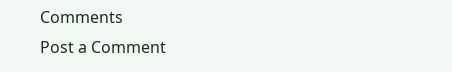Comments
Post a Comment